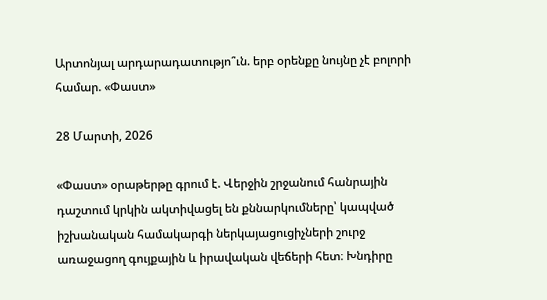Արտոնյալ արդարադատությո՞ւն. երբ օրենքը նույնը չէ բոլորի համար. «Փաստ»

28 Մարտի, 2026

«Փաստ» օրաթերթը գրում է. Վերջին շրջանում հանրային դաշտում կրկին ակտիվացել են քննարկումները՝ կապված իշխանական համակարգի ներկայացուցիչների շուրջ առաջացող գույքային և իրավական վեճերի հետ։ Խնդիրը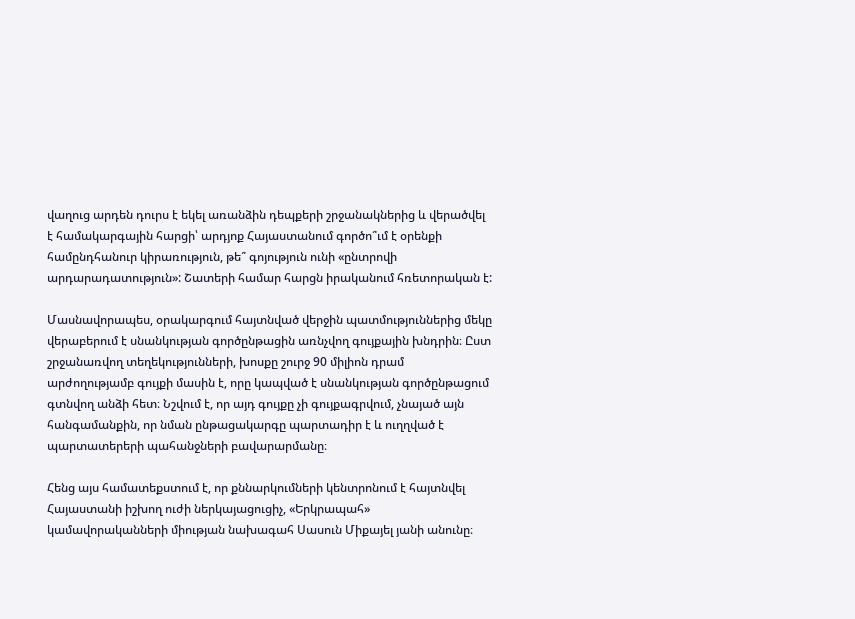վաղուց արդեն դուրս է եկել առանձին դեպքերի շրջանակներից և վերածվել է համակարգային հարցի՝ արդյոք Հայաստանում գործո՞ւմ է օրենքի համընդհանուր կիրառություն, թե՞ գոյություն ունի «ընտրովի արդարադատություն»: Շատերի համար հարցն իրականում հռետորական է:

Մասնավորապես, օրակարգում հայտնված վերջին պատմություններից մեկը վերաբերում է սնանկության գործընթացին առնչվող գույքային խնդրին։ Ըստ շրջանառվող տեղեկությունների, խոսքը շուրջ 90 միլիոն դրամ արժողությամբ գույքի մասին է, որը կապված է սնանկության գործընթացում գտնվող անձի հետ։ Նշվում է, որ այդ գույքը չի գույքագրվում, չնայած այն հանգամանքին, որ նման ընթացակարգը պարտադիր է և ուղղված է պարտատերերի պահանջների բավարարմանը։

Հենց այս համատեքստում է, որ քննարկումների կենտրոնում է հայտնվել Հայաստանի իշխող ուժի ներկայացուցիչ, «Երկրապահ» կամավորականների միության նախագահ Սասուն Միքայել յանի անունը։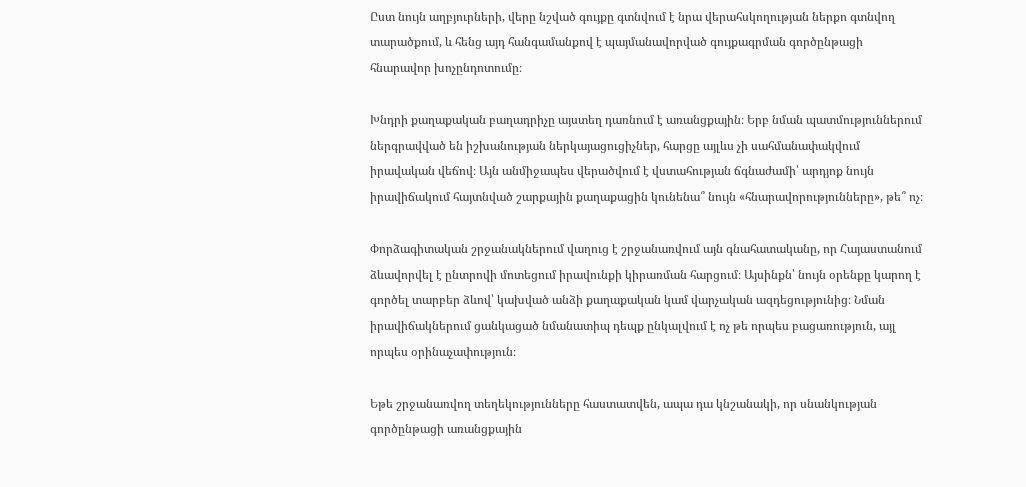Ըստ նույն աղբյուրների, վերը նշված գույքը գտնվում է նրա վերահսկողության ներքո գտնվող տարածքում, և հենց այդ հանգամանքով է պայմանավորված գույքագրման գործընթացի հնարավոր խոչընդոտումը։

Խնդրի քաղաքական բաղադրիչը այստեղ դառնում է առանցքային։ Երբ նման պատմություններում ներգրավված են իշխանության ներկայացուցիչներ, հարցը այլևս չի սահմանափակվում իրավական վեճով։ Այն անմիջապես վերածվում է վստահության ճգնաժամի՝ արդյոք նույն իրավիճակում հայտնված շարքային քաղաքացին կունենա՞ նույն «հնարավորությունները», թե՞ ոչ։

Փորձագիտական շրջանակներում վաղուց է շրջանառվում այն գնահատականը, որ Հայաստանում ձևավորվել է ընտրովի մոտեցում իրավունքի կիրառման հարցում։ Այսինքն՝ նույն օրենքը կարող է գործել տարբեր ձևով՝ կախված անձի քաղաքական կամ վարչական ազդեցությունից։ Նման իրավիճակներում ցանկացած նմանատիպ դեպք ընկալվում է ոչ թե որպես բացառություն, այլ որպես օրինաչափություն։

Եթե շրջանառվող տեղեկությունները հաստատվեն, ապա դա կնշանակի, որ սնանկության գործընթացի առանցքային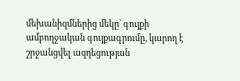մեխանիզմներից մեկը՝ գույքի ամբողջական գույքագրումը, կարող է շրջանցվել ազդեցության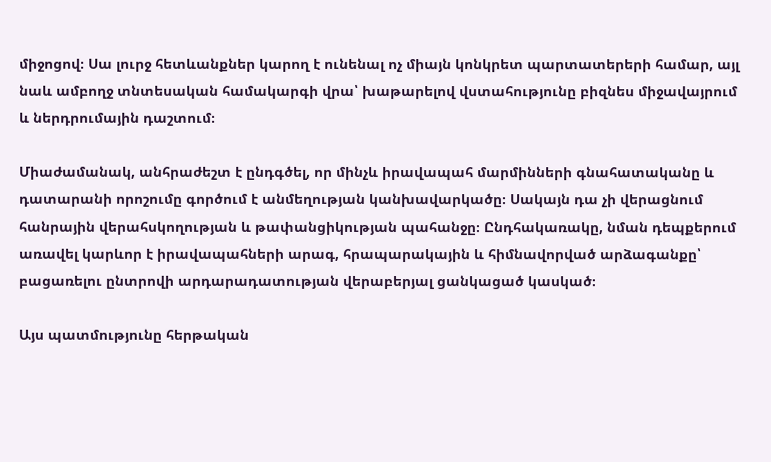միջոցով։ Սա լուրջ հետևանքներ կարող է ունենալ ոչ միայն կոնկրետ պարտատերերի համար, այլ նաև ամբողջ տնտեսական համակարգի վրա՝ խաթարելով վստահությունը բիզնես միջավայրում և ներդրումային դաշտում։

Միաժամանակ, անհրաժեշտ է ընդգծել, որ մինչև իրավապահ մարմինների գնահատականը և դատարանի որոշումը գործում է անմեղության կանխավարկածը։ Սակայն դա չի վերացնում հանրային վերահսկողության և թափանցիկության պահանջը։ Ընդհակառակը, նման դեպքերում առավել կարևոր է իրավապահների արագ, հրապարակային և հիմնավորված արձագանքը՝ բացառելու ընտրովի արդարադատության վերաբերյալ ցանկացած կասկած։

Այս պատմությունը հերթական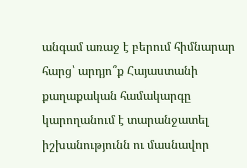անգամ առաջ է բերում հիմնարար հարց՝ արդյո՞ք Հայաստանի քաղաքական համակարգը կարողանում է տարանջատել իշխանությունն ու մասնավոր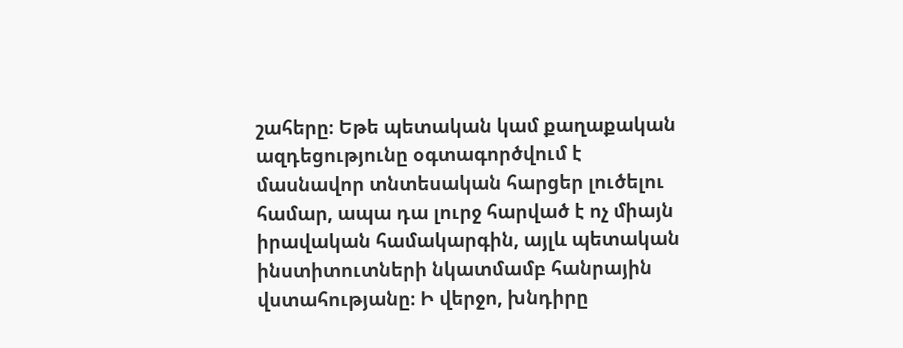շահերը։ Եթե պետական կամ քաղաքական ազդեցությունը օգտագործվում է մասնավոր տնտեսական հարցեր լուծելու համար, ապա դա լուրջ հարված է ոչ միայն իրավական համակարգին, այլև պետական ինստիտուտների նկատմամբ հանրային վստահությանը։ Ի վերջո, խնդիրը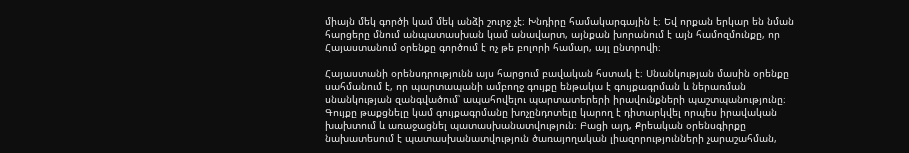միայն մեկ գործի կամ մեկ անձի շուրջ չէ։ Խնդիրը համակարգային է։ Եվ որքան երկար են նման հարցերը մնում անպատասխան կամ անավարտ, այնքան խորանում է այն համոզմունքը, որ Հայաստանում օրենքը գործում է ոչ թե բոլորի համար, այլ ընտրովի։

Հայաստանի օրենսդրությունն այս հարցում բավական հստակ է։ Սնանկության մասին օրենքը սահմանում է, որ պարտապանի ամբողջ գույքը ենթակա է գույքագրման և ներառման սնանկության զանգվածում՝ ապահովելու պարտատերերի իրավունքների պաշտպանությունը։ Գույքը թաքցնելը կամ գույքագրմանը խոչընդոտելը կարող է դիտարկվել որպես իրավական խախտում և առաջացնել պատասխանատվություն։ Բացի այդ, Քրեական օրենսգիրքը նախատեսում է պատասխանատվություն ծառայողական լիազորությունների չարաշահման,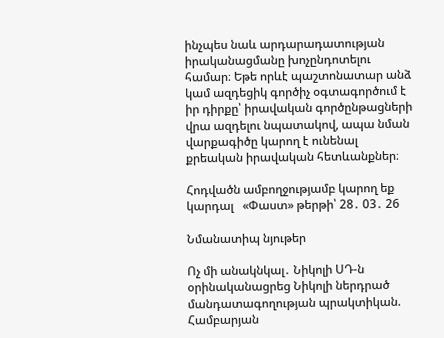ինչպես նաև արդարադատության իրականացմանը խոչընդոտելու համար։ Եթե որևէ պաշտոնատար անձ կամ ազդեցիկ գործիչ օգտագործում է իր դիրքը՝ իրավական գործընթացների վրա ազդելու նպատակով, ապա նման վարքագիծը կարող է ունենալ քրեական իրավական հետևանքներ։

Հոդվածն ամբողջությամբ կարող եք կարդալ   «Փաստ» թերթի՝ 28․ 03․ 26

Նմանատիպ նյութեր

Ոչ մի անակնկալ․ Նիկոլի ՍԴ-ն օրինականացրեց Նիկոլի ներդրած մանդատագողության պրակտիկան. Համբարյան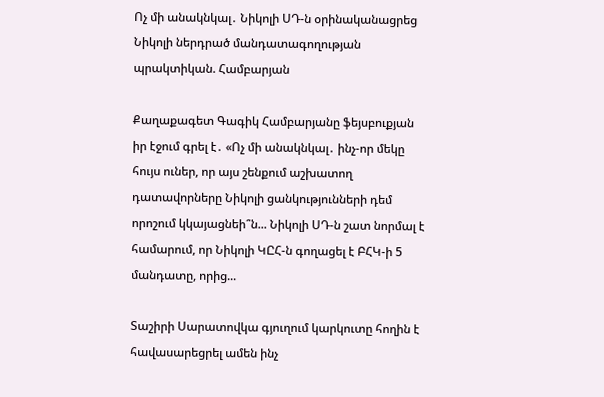Ոչ մի անակնկալ․ Նիկոլի ՍԴ-ն օրինականացրեց Նիկոլի ներդրած մանդատագողության պրակտիկան. Համբարյան

Քաղաքագետ Գագիկ Համբարյանը ֆեյսբուքյան իր էջում գրել է․ «Ոչ մի անակնկալ․ ինչ-որ մեկը հույս ուներ, որ այս շենքում աշխատող դատավորները Նիկոլի ցանկությունների դեմ որոշում կկայացնեի՞ն... Նիկոլի ՍԴ-ն շատ նորմալ է համարում, որ Նիկոլի ԿԸՀ-ն գողացել է ԲՀԿ-ի 5 մանդատը, որից...

Տաշիրի Սարատովկա գյուղում կարկուտը հողին է հավասարեցրել ամեն ինչ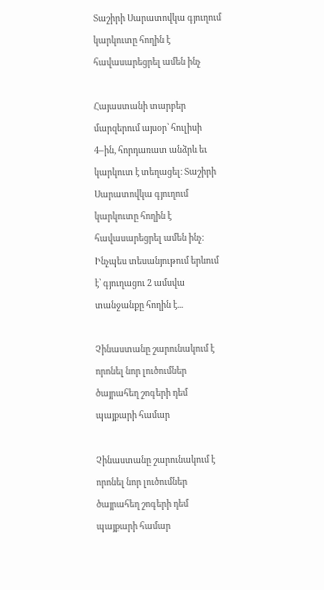Տաշիրի Սարատովկա գյուղում կարկուտը հողին է հավասարեցրել ամեն ինչ

Հայաստանի տարբեր մարզերում այսօր՝ հուլիսի 4–ին, հորդառատ անձրև եւ կարկուտ է տեղացել։ Տաշիրի Սարատովկա գյուղում կարկուտը հողին է հավասարեցրել ամեն ինչ։ Ինչպես տեսանյութում երևում  է՝ գյուղացու 2 ամսվա տանջանքը հողին է...

Չինաստանը շարունակում է որոնել նոր լուծումներ ծայրահեղ շոգերի դեմ պայքարի համար

Չինաստանը շարունակում է որոնել նոր լուծումներ ծայրահեղ շոգերի դեմ պայքարի համար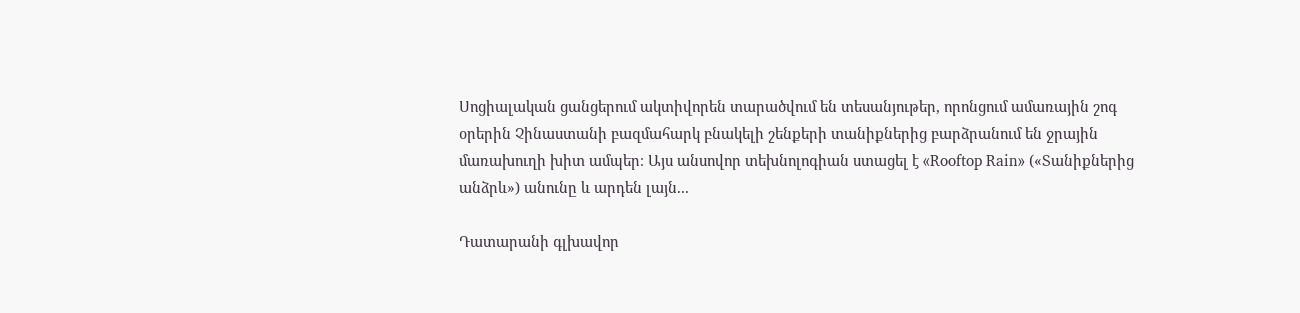Սոցիալական ցանցերում ակտիվորեն տարածվում են տեսանյութեր, որոնցում ամառային շոգ օրերին Չինաստանի բազմահարկ բնակելի շենքերի տանիքներից բարձրանում են ջրային մառախուղի խիտ ամպեր։ Այս անսովոր տեխնոլոգիան ստացել է «Rooftop Rain» («Տանիքներից անձրև») անունը և արդեն լայն...

Դատարանի գլխավոր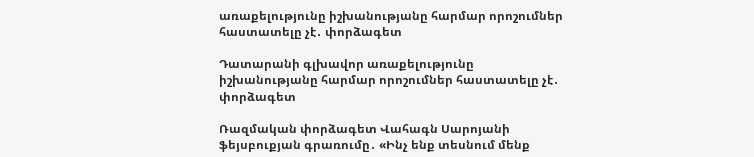առաքելությունը իշխանությանը հարմար որոշումներ հաստատելը չէ․ փորձագետ

Դատարանի գլխավոր առաքելությունը իշխանությանը հարմար որոշումներ հաստատելը չէ․ փորձագետ

Ռազմական փորձագետ Վահագն Սարոյանի ֆեյսբուքյան գրառումը․ «Ինչ ենք տեսնում մենք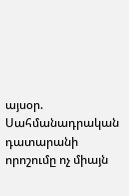այսօր. Սահմանադրական դատարանի որոշումը ոչ միայն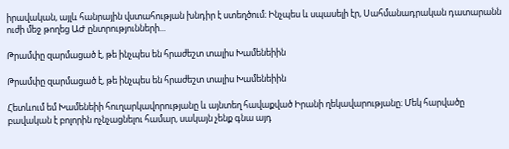իրավական, այլև հանրային վստահության խնդիր է ստեղծում։ Ինչպես և սպասելի էր, Սահմանադրական դատարանն ուժի մեջ թողեց ԱԺ ընտրությունների...

Թրամփը զարմացած է, թե ինչպես են հրաժեշտ տալիս Խամենեիին

Թրամփը զարմացած է, թե ինչպես են հրաժեշտ տալիս Խամենեիին

Հետևում եմ Խամենեիի հուղարկավորությանը և այնտեղ հավաքված Իրանի ղեկավարությանը։ Մեկ հարվածը բավական է բոլորին ոչնչացնելու համար, սակայն չենք գնա այդ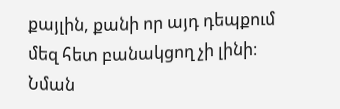քայլին, քանի որ այդ դեպքում մեզ հետ բանակցող չի լինի։ Նման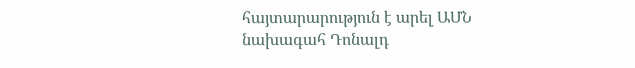հայտարարություն է արել ԱՄՆ նախագահ Դոնալդ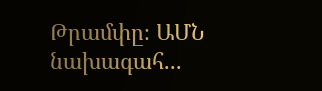Թրամփը։ ԱՄՆ նախագահ...